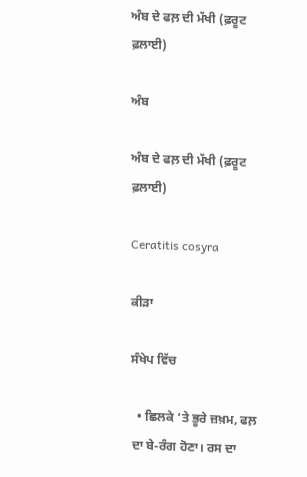ਅੰਬ ਦੇ ਫਲ਼ ਦੀ ਮੱਖੀ (ਫ਼ਰੂਟ ਫ਼ਲਾਈ)

ਅੰਬ

ਅੰਬ ਦੇ ਫਲ਼ ਦੀ ਮੱਖੀ (ਫ਼ਰੂਟ ਫ਼ਲਾਈ)

Ceratitis cosyra

ਕੀੜਾ

ਸੰਖੇਪ ਵਿੱਚ

  • ਛਿਲਕੇ ‘ਤੇ ਭੂਰੇ ਜ਼ਖ਼ਮ, ਫਲ਼ ਦਾ ਬੇ-ਰੰਗ ਹੋਣਾ। ਰਸ ਦਾ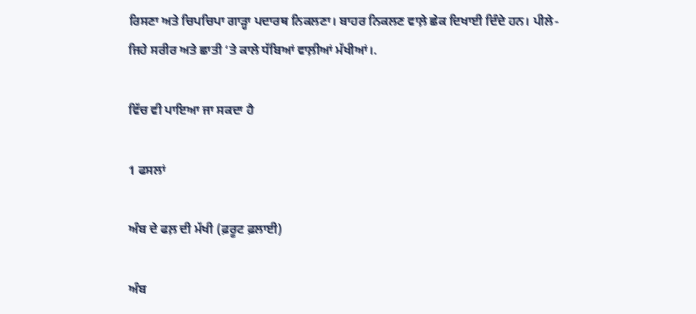ਰਿਸਣਾ ਅਤੇ ਚਿਪਚਿਪਾ ਗਾੜ੍ਹਾ ਪਦਾਰਥ ਨਿਕਲਣਾ। ਬਾਹਰ ਨਿਕਲਣ ਵਾਲ਼ੇ ਛੇਕ ਦਿਖਾਈ ਦਿੰਦੇ ਹਨ। ਪੀਲੇ-ਜਿਹੇ ਸਰੀਰ ਅਤੇ ਛਾਤੀ ‘ਤੇ ਕਾਲੇ ਧੱਬਿਆਂ ਵਾਲ਼ੀਆਂ ਮੱਖੀਆਂ।.

ਵਿੱਚ ਵੀ ਪਾਇਆ ਜਾ ਸਕਦਾ ਹੈ

1 ਫਸਲਾਂ

ਅੰਬ ਦੇ ਫਲ਼ ਦੀ ਮੱਖੀ (ਫ਼ਰੂਟ ਫ਼ਲਾਈ)

ਅੰਬ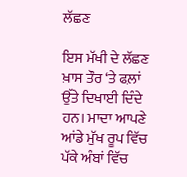ਲੱਛਣ

ਇਸ ਮੱਖੀ ਦੇ ਲੱਛਣ ਖ਼ਾਸ ਤੌਰ ‘ਤੇ ਫਲ਼ਾਂ ਉੱਤੇ ਦਿਖਾਈ ਦਿੰਦੇ ਹਨ। ਮਾਦਾ ਆਪਣੇ ਆਂਡੇ ਮੁੱਖ ਰੂਪ ਵਿੱਚ ਪੱਕੇ ਅੰਬਾਂ ਵਿੱਚ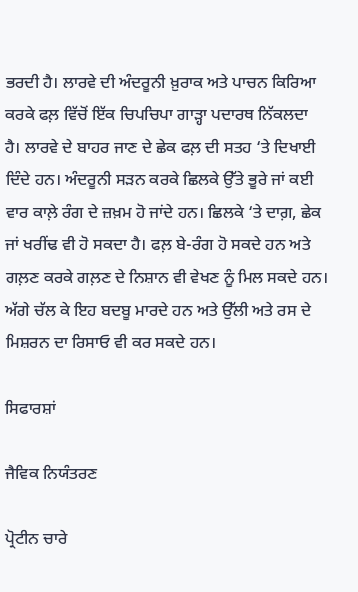ਭਰਦੀ ਹੈ। ਲਾਰਵੇ ਦੀ ਅੰਦਰੂਨੀ ਖ਼ੁਰਾਕ ਅਤੇ ਪਾਚਨ ਕਿਰਿਆ ਕਰਕੇ ਫਲ਼ ਵਿੱਚੋਂ ਇੱਕ ਚਿਪਚਿਪਾ ਗਾੜ੍ਹਾ ਪਦਾਰਥ ਨਿੱਕਲਦਾ ਹੈ। ਲਾਰਵੇ ਦੇ ਬਾਹਰ ਜਾਣ ਦੇ ਛੇਕ ਫਲ਼ ਦੀ ਸਤਹ ‘ਤੇ ਦਿਖਾਈ ਦਿੰਦੇ ਹਨ। ਅੰਦਰੂਨੀ ਸੜਨ ਕਰਕੇ ਛਿਲਕੇ ਉੱਤੇ ਭੂਰੇ ਜਾਂ ਕਈ ਵਾਰ ਕਾਲ਼ੇ ਰੰਗ ਦੇ ਜ਼ਖ਼ਮ ਹੋ ਜਾਂਦੇ ਹਨ। ਛਿਲਕੇ ‘ਤੇ ਦਾਗ਼, ਛੇਕ ਜਾਂ ਖਰੀਂਢ ਵੀ ਹੋ ਸਕਦਾ ਹੈ। ਫਲ਼ ਬੇ-ਰੰਗ ਹੋ ਸਕਦੇ ਹਨ ਅਤੇ ਗਲ਼ਣ ਕਰਕੇ ਗਲ਼ਣ ਦੇ ਨਿਸ਼ਾਨ ਵੀ ਵੇਖਣ ਨੂੰ ਮਿਲ ਸਕਦੇ ਹਨ। ਅੱਗੇ ਚੱਲ ਕੇ ਇਹ ਬਦਬੂ ਮਾਰਦੇ ਹਨ ਅਤੇ ਉੱਲੀ ਅਤੇ ਰਸ ਦੇ ਮਿਸ਼ਰਨ ਦਾ ਰਿਸਾਓ ਵੀ ਕਰ ਸਕਦੇ ਹਨ।

ਸਿਫਾਰਸ਼ਾਂ

ਜੈਵਿਕ ਨਿਯੰਤਰਣ

ਪ੍ਰੋਟੀਨ ਚਾਰੇ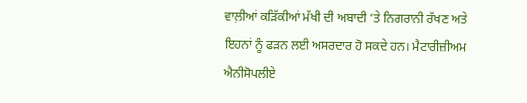ਵਾਲ਼ੀਆਂ ਕੜਿੱਕੀਆਂ ਮੱਖੀ ਦੀ ਅਬਾਦੀ ‘ਤੇ ਨਿਗਰਾਨੀ ਰੱਖਣ ਅਤੇ ਇਹਨਾਂ ਨੂੰ ਫੜਨ ਲਈ ਅਸਰਦਾਰ ਹੋ ਸਕਦੇ ਹਨ। ਮੈਟਾਰੀਜ਼ੀਅਮ ਐਨੀਸੋਪਲੀਏ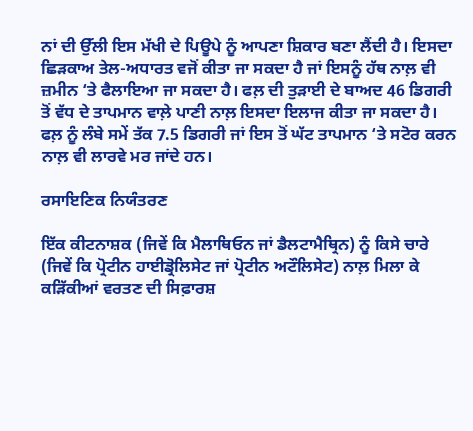ਨਾਂ ਦੀ ਉੱਲੀ ਇਸ ਮੱਖੀ ਦੇ ਪਿਊਪੇ ਨੂੰ ਆਪਣਾ ਸ਼ਿਕਾਰ ਬਣਾ ਲੈਂਦੀ ਹੈ। ਇਸਦਾ ਛਿੜਕਾਅ ਤੇਲ-ਅਧਾਰਤ ਵਜੋਂ ਕੀਤਾ ਜਾ ਸਕਦਾ ਹੈ ਜਾਂ ਇਸਨੂੰ ਹੱਥ ਨਾਲ਼ ਵੀ ਜ਼ਮੀਨ ‘ਤੇ ਫੈਲਾਇਆ ਜਾ ਸਕਦਾ ਹੈ। ਫਲ਼ ਦੀ ਤੁੜਾਈ ਦੇ ਬਾਅਦ 46 ਡਿਗਰੀ ਤੋਂ ਵੱਧ ਦੇ ਤਾਪਮਾਨ ਵਾਲ਼ੇ ਪਾਣੀ ਨਾਲ਼ ਇਸਦਾ ਇਲਾਜ ਕੀਤਾ ਜਾ ਸਕਦਾ ਹੈ। ਫਲ਼ ਨੂੰ ਲੰਬੇ ਸਮੇਂ ਤੱਕ 7.5 ਡਿਗਰੀ ਜਾਂ ਇਸ ਤੋਂ ਘੱਟ ਤਾਪਮਾਨ ‘ਤੇ ਸਟੋਰ ਕਰਨ ਨਾਲ਼ ਵੀ ਲਾਰਵੇ ਮਰ ਜਾਂਦੇ ਹਨ।

ਰਸਾਇਣਿਕ ਨਿਯੰਤਰਣ

ਇੱਕ ਕੀਟਨਾਸ਼ਕ (ਜਿਵੇਂ ਕਿ ਮੈਲਾਥਿਓਨ ਜਾਂ ਡੈਲਟਾਮੈਥ੍ਰਿਨ) ਨੂੰ ਕਿਸੇ ਚਾਰੇ (ਜਿਵੇਂ ਕਿ ਪ੍ਰੋਟੀਨ ਹਾਈਡ੍ਰੋਲਿਸੇਟ ਜਾਂ ਪ੍ਰੋਟੀਨ ਅਟੌਲਿਸੇਟ) ਨਾਲ਼ ਮਿਲਾ ਕੇ ਕੜਿੱਕੀਆਂ ਵਰਤਣ ਦੀ ਸਿਫ਼ਾਰਸ਼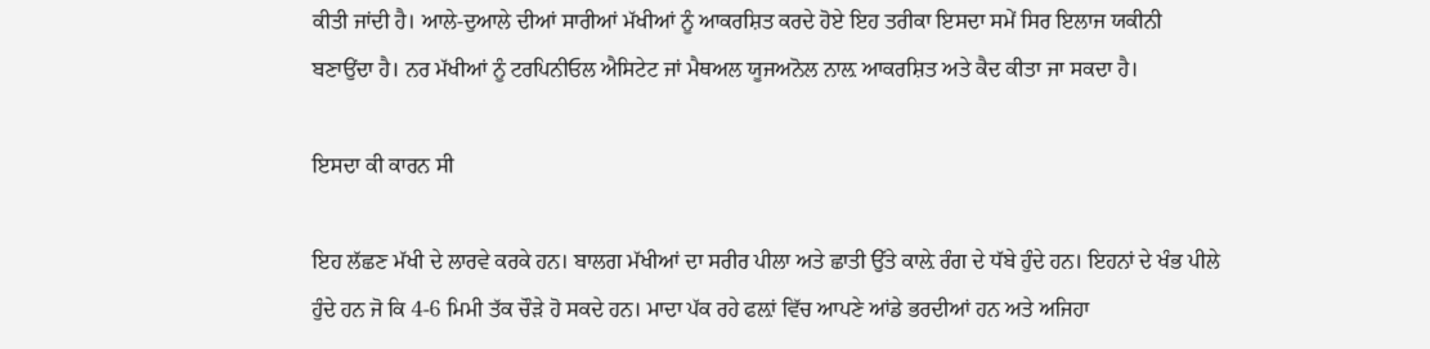ਕੀਤੀ ਜਾਂਦੀ ਹੈ। ਆਲੇ-ਦੁਆਲੇ ਦੀਆਂ ਸਾਰੀਆਂ ਮੱਖੀਆਂ ਨੂੰ ਆਕਰਸ਼ਿਤ ਕਰਦੇ ਹੋਏ ਇਹ ਤਰੀਕਾ ਇਸਦਾ ਸਮੇਂ ਸਿਰ ਇਲਾਜ ਯਕੀਨੀ ਬਣਾਉਂਦਾ ਹੈ। ਨਰ ਮੱਖੀਆਂ ਨੂੰ ਟਰਪਿਨੀਓਲ ਐਸਿਟੇਟ ਜਾਂ ਮੈਥਅਲ ਯੂਜਅਨੋਲ ਨਾਲ਼ ਆਕਰਸ਼ਿਤ ਅਤੇ ਕੈਦ ਕੀਤਾ ਜਾ ਸਕਦਾ ਹੈ।

ਇਸਦਾ ਕੀ ਕਾਰਨ ਸੀ

ਇਹ ਲੱਛਣ ਮੱਖੀ ਦੇ ਲਾਰਵੇ ਕਰਕੇ ਹਨ। ਬਾਲਗ ਮੱਖੀਆਂ ਦਾ ਸਰੀਰ ਪੀਲਾ ਅਤੇ ਛਾਤੀ ਉੱਤੇ ਕਾਲ਼ੇ ਰੰਗ ਦੇ ਧੱਬੇ ਹੁੰਦੇ ਹਨ। ਇਹਨਾਂ ਦੇ ਖੰਭ ਪੀਲੇ ਹੁੰਦੇ ਹਨ ਜੋ ਕਿ 4-6 ਮਿਮੀ ਤੱਕ ਚੌੜੇ ਹੋ ਸਕਦੇ ਹਨ। ਮਾਦਾ ਪੱਕ ਰਹੇ ਫਲ਼ਾਂ ਵਿੱਚ ਆਪਣੇ ਆਂਡੇ ਭਰਦੀਆਂ ਹਨ ਅਤੇ ਅਜਿਹਾ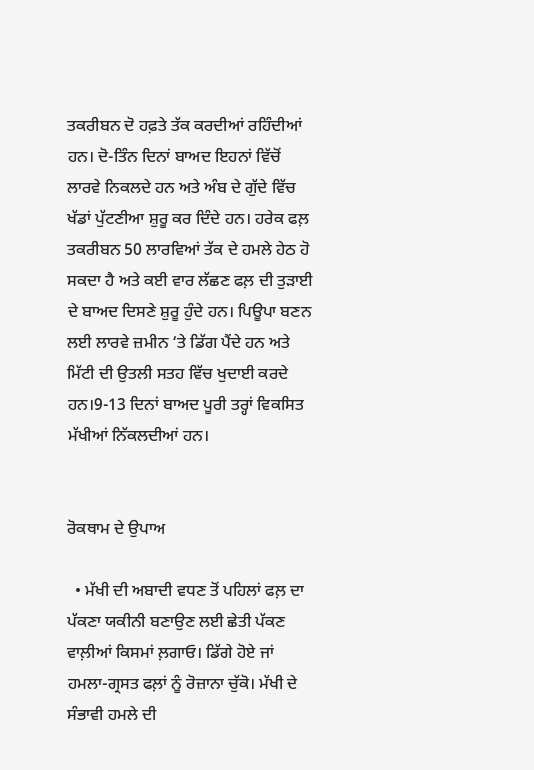ਤਕਰੀਬਨ ਦੋ ਹਫ਼ਤੇ ਤੱਕ ਕਰਦੀਆਂ ਰਹਿੰਦੀਆਂ ਹਨ। ਦੋ-ਤਿੰਨ ਦਿਨਾਂ ਬਾਅਦ ਇਹਨਾਂ ਵਿੱਚੋਂ ਲਾਰਵੇ ਨਿਕਲਦੇ ਹਨ ਅਤੇ ਅੰਬ ਦੇ ਗੁੱਦੇ ਵਿੱਚ ਖੱਡਾਂ ਪੁੱਟਣੀਆ ਸ਼ੁਰੂ ਕਰ ਦਿੰਦੇ ਹਨ। ਹਰੇਕ ਫਲ਼ ਤਕਰੀਬਨ 50 ਲਾਰਵਿਆਂ ਤੱਕ ਦੇ ਹਮਲੇ ਹੇਠ ਹੋ ਸਕਦਾ ਹੈ ਅਤੇ ਕਈ ਵਾਰ ਲੱਛਣ ਫਲ਼ ਦੀ ਤੁੜਾਈ ਦੇ ਬਾਅਦ ਦਿਸਣੇ ਸ਼ੁਰੂ ਹੁੰਦੇ ਹਨ। ਪਿਊਪਾ ਬਣਨ ਲਈ ਲਾਰਵੇ ਜ਼ਮੀਨ ‘ਤੇ ਡਿੱਗ ਪੈਂਦੇ ਹਨ ਅਤੇ ਮਿੱਟੀ ਦੀ ਉਤਲੀ ਸਤਹ ਵਿੱਚ ਖੁਦਾਈ ਕਰਦੇ ਹਨ।9-13 ਦਿਨਾਂ ਬਾਅਦ ਪੂਰੀ ਤਰ੍ਹਾਂ ਵਿਕਸਿਤ ਮੱਖੀਆਂ ਨਿੱਕਲਦੀਆਂ ਹਨ।


ਰੋਕਥਾਮ ਦੇ ਉਪਾਅ

  • ਮੱਖੀ ਦੀ ਅਬਾਦੀ ਵਧਣ ਤੋਂ ਪਹਿਲਾਂ ਫਲ਼ ਦਾ ਪੱਕਣਾ ਯਕੀਨੀ ਬਣਾਉਣ ਲਈ ਛੇਤੀ ਪੱਕਣ ਵਾਲ਼ੀਆਂ ਕਿਸਮਾਂ ਲ਼ਗਾਓ। ਡਿੱਗੇ ਹੋਏ ਜਾਂ ਹਮਲਾ-ਗ੍ਰਸਤ ਫਲ਼ਾਂ ਨੂੰ ਰੋਜ਼ਾਨਾ ਚੁੱਕੋ। ਮੱਖੀ ਦੇ ਸੰਭਾਵੀ ਹਮਲੇ ਦੀ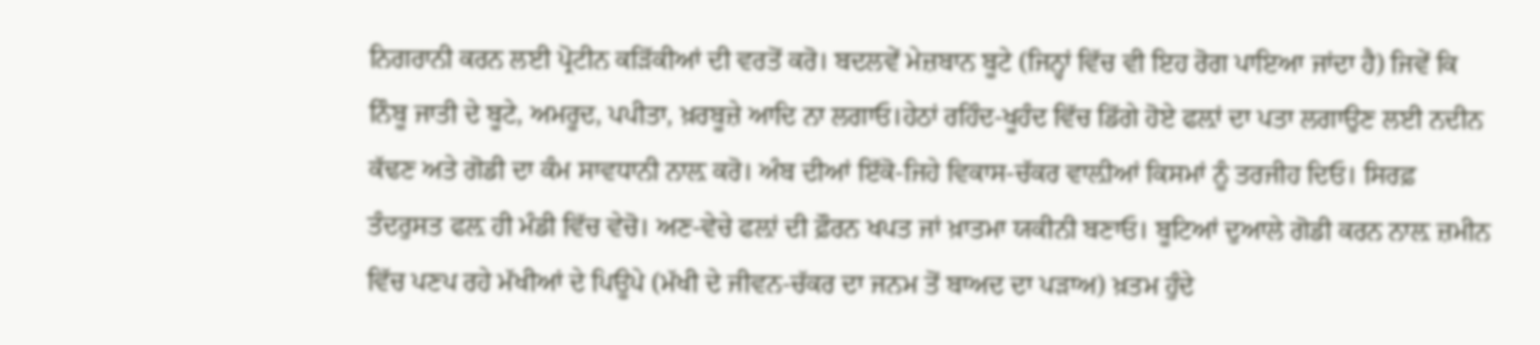ਨਿਗਰਾਨੀ ਕਰਨ ਲਈ ਪ੍ਰੋਟੀਨ ਕੜਿੱਕੀਆਂ ਦੀ ਵਰਤੋਂ ਕਰੋ। ਬਦਲਵੇਂ ਮੇਜ਼ਬਾਨ ਬੂਟੇ (ਜਿਨ੍ਹਾਂ ਵਿੱਚ ਵੀ ਇਹ ਰੋਗ ਪਾਇਆ ਜਾਂਦਾ ਹੈ) ਜਿਵੇਂ ਕਿ ਨਿੰਬੂ ਜਾਤੀ ਦੇ ਬੂਟੇ, ਅਮਰੂਦ, ਪਪੀਤਾ, ਖ਼ਰਬੂਜ਼ੇ ਆਦਿ ਨਾ ਲਗਾਓ।ਹੇਠਾਂ ਰਹਿੰਦ-ਖੂਹੰਦ ਵਿੱਚ ਡਿੱਗੇ ਹੋਏ ਫਲ਼ਾਂ ਦਾ ਪਤਾ ਲਗਾਉਣ ਲਈ ਨਦੀਨ ਕੱਢਣ ਅਤੇ ਗੋਡੀ ਦਾ ਕੰਮ ਸਾਵਧਾਨੀ ਨਾਲ਼ ਕਰੋ। ਅੰਬ ਦੀਆਂ ਇੱਕੋ-ਜਿਹੇ ਵਿਕਾਸ-ਚੱਕਰ ਵਾਲ਼ੀਆਂ ਕਿਸਮਾਂ ਨੂੰ ਤਰਜੀਹ ਦਿਓ। ਸਿਰਫ਼ ਤੰਦਰੁਸਤ ਫਲ਼ ਹੀ ਮੰਡੀ ਵਿੱਚ ਵੇਚੋ। ਅਣ-ਵੇਚੇ ਫਲ਼ਾਂ ਦੀ ਫ਼ੌਰਨ ਖਪਤ ਜਾਂ ਖ਼ਾਤਮਾ ਯਕੀਨੀ ਬਣਾਓ। ਬੂਟਿਆਂ ਦੁਆਲੇ ਗੋਡੀ ਕਰਨ ਨਾਲ਼ ਜ਼ਮੀਨ ਵਿੱਚ ਪਣਪ ਰਹੇ ਮੱਖੀਆਂ ਦੇ ਪਿਊਪੇ (ਮੱਖੀ ਦੇ ਜੀਵਨ-ਚੱਕਰ ਦਾ ਜਨਮ ਤੋਂ ਬਾਅਦ ਦਾ ਪੜਾਅ) ਖ਼ਤਮ ਹੁੰਦੇ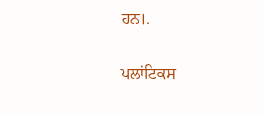ਹਨ।.

ਪਲਾਂਟਿਕਸ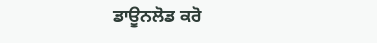ਡਾਊਨਲੋਡ ਕਰੋ